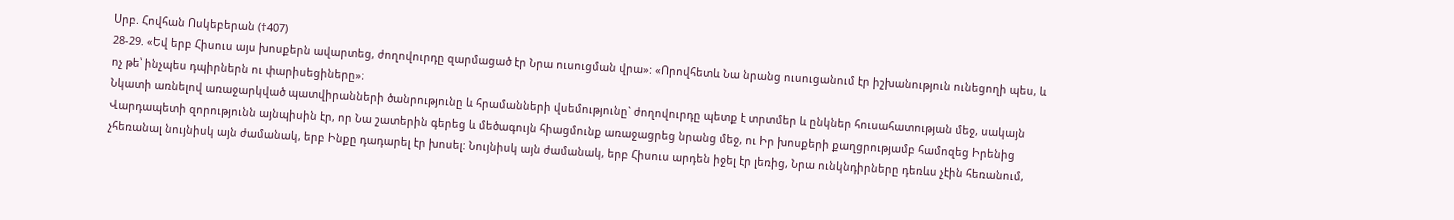Սրբ. Հովհան Ոսկեբերան (†407)
28-29. «Եվ երբ Հիսուս այս խոսքերն ավարտեց, ժողովուրդը զարմացած էր Նրա ուսուցման վրա»: «Որովհետև Նա նրանց ուսուցանում էր իշխանություն ունեցողի պես, և ոչ թե՝ ինչպես դպիրներն ու փարիսեցիները»։
Նկատի առնելով առաջարկված պատվիրանների ծանրությունը և հրամանների վսեմությունը` ժողովուրդը պետք է տրտմեր և ընկներ հուսահատության մեջ, սակայն Վարդապետի զորությունն այնպիսին էր, որ Նա շատերին գերեց և մեծագույն հիացմունք առաջացրեց նրանց մեջ, ու Իր խոսքերի քաղցրությամբ համոզեց Իրենից չհեռանալ նույնիսկ այն ժամանակ, երբ Ինքը դադարել էր խոսել: Նույնիսկ այն ժամանակ, երբ Հիսուս արդեն իջել էր լեռից, Նրա ունկնդիրները դեռևս չէին հեռանում,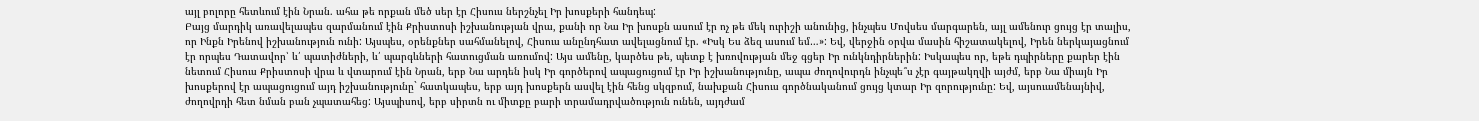այլ բոլորը հետևում էին Նրան. ահա թե որքան մեծ սեր էր Հիսուս ներշնչել Իր խոսքերի հանդեպ:
Բայց մարդիկ առավելապես զարմանում էին Քրիստոսի իշխանության վրա, քանի որ Նա Իր խոսքն ասում էր ոչ թե մեկ ուրիշի անունից, ինչպես Մովսես մարգարեն, այլ ամենուր ցույց էր տալիս, որ Ինքն Իրենով իշխանություն ունի: Այսպես, օրենքներ սահմանելով, Հիսուս անընդհատ ավելացնում էր. «Իսկ Ես ձեզ ասում եմ…»: Եվ, վերջին օրվա մասին հիշատակելով, Իրեն ներկայացնում էր որպես Դատավոր՝ և՛ պատիժների, և՛ պարգևների հատուցման առումով: Այս ամենը, կարծես թե, պետք է խռովության մեջ գցեր Իր ունկնդիրներին: Իսկապես որ, եթե դպիրները քարեր էին նետում Հիսուս Քրիստոսի վրա և վտարում էին Նրան, երբ Նա արդեն իսկ Իր գործերով ապացուցում էր Իր իշխանությունը, ապա ժողովուրդն ինչպե՞ս չէր գայթակղվի այժմ, երբ Նա միայն Իր խոսքերով էր ապացուցում այդ իշխանությունը` հատկապես, երբ այդ խոսքերն ասվել էին հենց սկզբում, նախքան Հիսուս գործնականում ցույց կտար Իր զորությունը: Եվ, այսուամենայնիվ, ժողովրդի հետ նման բան չպատահեց: Այսպիսով, երբ սիրտն ու միտքը բարի տրամադրվածություն ունեն, այդժամ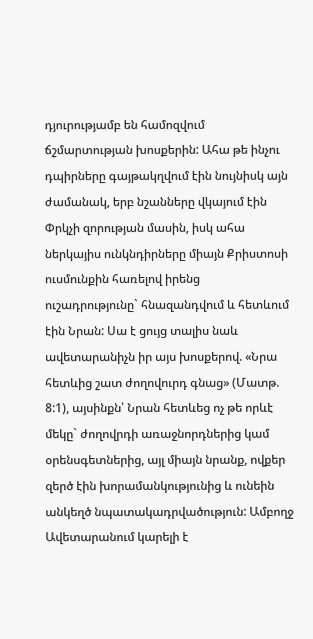դյուրությամբ են համոզվում ճշմարտության խոսքերին: Ահա թե ինչու դպիրները գայթակղվում էին նույնիսկ այն ժամանակ, երբ նշանները վկայում էին Փրկչի զորության մասին, իսկ ահա ներկայիս ունկնդիրները միայն Քրիստոսի ուսմունքին հառելով իրենց ուշադրությունը` հնազանդվում և հետևում էին Նրան: Սա է ցույց տալիս նաև ավետարանիչն իր այս խոսքերով. «Նրա հետևից շատ ժողովուրդ գնաց» (Մատթ. 8:1), այսինքն՝ Նրան հետևեց ոչ թե որևէ մեկը` ժողովրդի առաջնորդներից կամ օրենսգետներից, այլ միայն նրանք, ովքեր զերծ էին խորամանկությունից և ունեին անկեղծ նպատակադրվածություն: Ամբողջ Ավետարանում կարելի է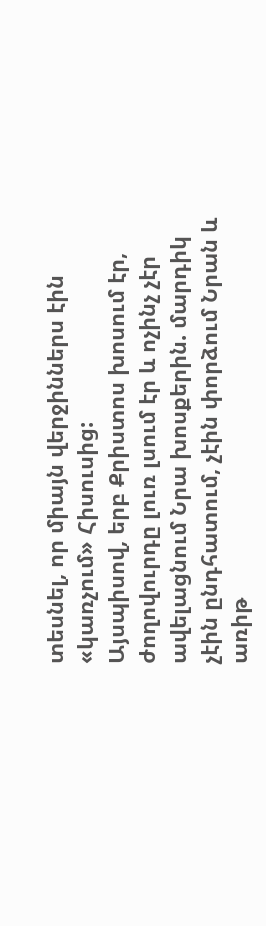տեսնել, որ միայն վերջիններս էին «կառչում» Հիսուսից:
Այսպիսով, երբ Քրիստոս խոսում էր, ժողովուրդը լուռ լսում էր և ոչինչ չէր ավելացնում Նրա խոսքերին. մարդիկ չէին ընդհատում, չէին փորձում Նրան և առիթ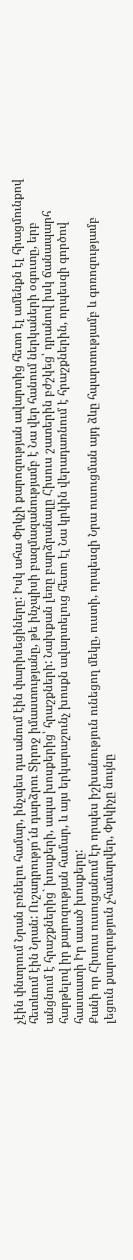չէին փնտրում Նրան բռնելու համար, ինչպես դա անում էին փարիսեցիները: Իսկ ահա Փրկչի քարոզության ավարտից հետո էլ ամենքն էլ հիացմունքով հետևում էին Նրան: Ուշադրությո´ւն դարձրու Տիրոջ իմաստությանը, թե ինչպիսի բազմազանությամբ է Նա վեր հանում ներկաների օգուտը, երբ անցնում է հրաշքներից` խոսքերի, ապա խոսքերից՝ հրաշքների: Նախքան լեռը բարձրանալը Հիսուս շատերին բժշկեց՝ դրանով իսկ ճանապարհ հարթելով իր քարոզության համար, և այս երկարաշունչ խոսքն ավարտելուց հետո էլ Նա կրկին վերադառնում է հրաշքներին, որպեսզի գործով հաստատի Իր ասած խոսքերը:
Քանի որ Հիսուս ուսուցանում էր որպես իշխանություն ունեցող մեկը, ուստի, որպեսզի Նրա ուսուցման այդ ձևը հպարտությամբ և գոռոզությամբ լեցուն քարոզություն չհամարվեր, Փրկիչը նույնը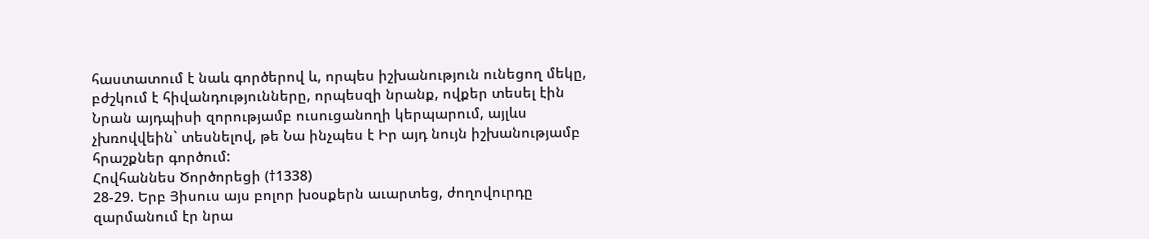հաստատում է նաև գործերով և, որպես իշխանություն ունեցող մեկը, բժշկում է հիվանդությունները, որպեսզի նրանք, ովքեր տեսել էին Նրան այդպիսի զորությամբ ուսուցանողի կերպարում, այլևս չխռովվեին` տեսնելով, թե Նա ինչպես է Իր այդ նույն իշխանությամբ հրաշքներ գործում:
Հովհաննես Ծործորեցի (†1338)
28-29. Երբ Յիսուս այս բոլոր խօսքերն աւարտեց, ժողովուրդը զարմանում էր նրա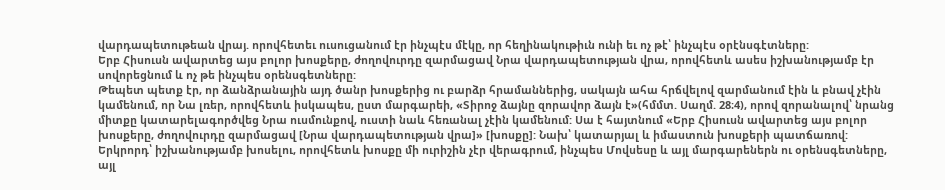վարդապետութեան վրայ. որովհետեւ ուսուցանում էր ինչպէս մէկը, որ հեղինակութիւն ունի եւ ոչ թէ՝ ինչպէս օրէնսգէտները:
Երբ Հիսուսն ավարտեց այս բոլոր խոսքերը, ժողովուրդը զարմացավ Նրա վարդապետության վրա, որովհետև ասես իշխանությամբ էր սովորեցնում և ոչ թե ինչպես օրենսգետները:
Թեպետ պետք էր, որ ձանձրանային այդ ծանր խոսքերից ու բարձր հրամաններից, սակայն ահա հրճվելով զարմանում էին և բնավ չէին կամենում, որ Նա լռեր, որովհետև իսկապես, ըստ մարգարեի, «Տիրոջ ձայնը զորավոր ձայն է»(հմմտ. Սաղմ. 28։4), որով զորանալով՝ նրանց միտքը կատարելագործվեց Նրա ուսմունքով, ուստի նաև հեռանալ չէին կամենում: Սա է հայտնում «Երբ Հիսուսն ավարտեց այս բոլոր խոսքերը, ժողովուրդը զարմացավ [Նրա վարդապետության վրա]» [խոսքը]: Նախ՝ կատարյալ և իմաստուն խոսքերի պատճառով: Երկրորդ՝ իշխանությամբ խոսելու, որովհետև խոսքը մի ուրիշին չէր վերագրում, ինչպես Մովսեսը և այլ մարգարեներն ու օրենսգետները, այլ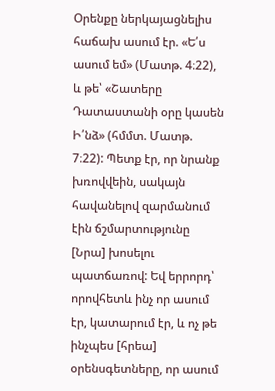Օրենքը ներկայացնելիս հաճախ ասում էր. «Ե՛ս ասում եմ» (Մատթ. 4։22), և թե՝ «Շատերը Դատաստանի օրը կասեն Ի՛նձ» (հմմտ. Մատթ. 7։22): Պետք էր, որ նրանք խռովվեին, սակայն հավանելով զարմանում էին ճշմարտությունը [Նրա] խոսելու պատճառով: Եվ երրորդ՝ որովհետև ինչ որ ասում էր, կատարում էր, և ոչ թե ինչպես [հրեա] օրենսգետները, որ ասում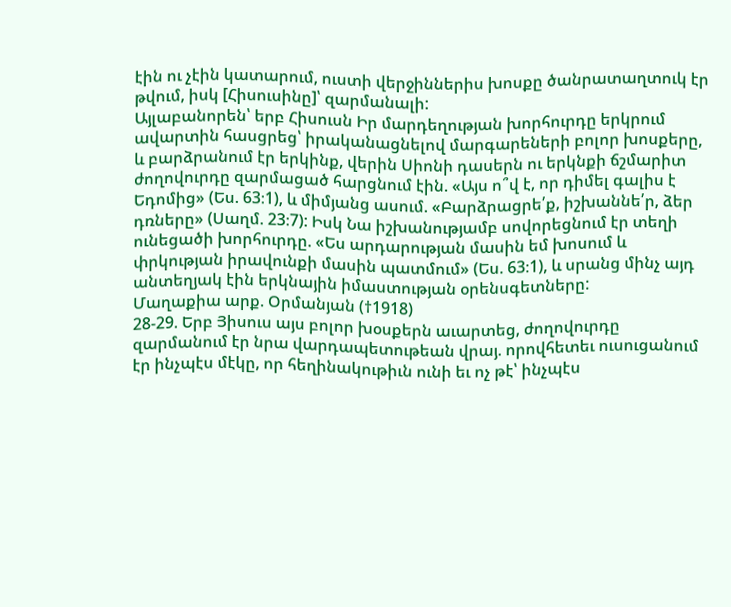էին ու չէին կատարում, ուստի վերջիններիս խոսքը ծանրատաղտուկ էր թվում, իսկ [Հիսուսինը]՝ զարմանալի:
Այլաբանորեն՝ երբ Հիսուսն Իր մարդեղության խորհուրդը երկրում ավարտին հասցրեց՝ իրականացնելով մարգարեների բոլոր խոսքերը, և բարձրանում էր երկինք, վերին Սիոնի դասերն ու երկնքի ճշմարիտ ժողովուրդը զարմացած հարցնում էին. «Այս ո՞վ է, որ դիմել գալիս է Եդոմից» (Ես. 63։1), և միմյանց ասում. «Բարձրացրե՛ք, իշխաննե՛ր, ձեր դռները» (Սաղմ. 23։7): Իսկ Նա իշխանությամբ սովորեցնում էր տեղի ունեցածի խորհուրդը. «Ես արդարության մասին եմ խոսում և փրկության իրավունքի մասին պատմում» (Ես. 63։1), և սրանց մինչ այդ անտեղյակ էին երկնային իմաստության օրենսգետները:
Մաղաքիա արք. Օրմանյան (†1918)
28-29. Երբ Յիսուս այս բոլոր խօսքերն աւարտեց, ժողովուրդը զարմանում էր նրա վարդապետութեան վրայ. որովհետեւ ուսուցանում էր ինչպէս մէկը, որ հեղինակութիւն ունի եւ ոչ թէ՝ ինչպէս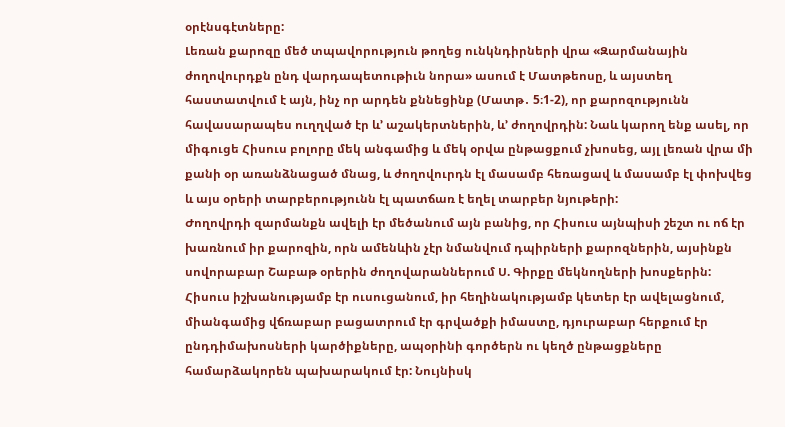օրէնսգէտները:
Լեռան քարոզը մեծ տպավորություն թողեց ունկնդիրների վրա «Զարմանային ժողովուրդքն ընդ վարդապետութիւն նորա» ասում է Մատթեոսը, և այստեղ հաստատվում է այն, ինչ որ արդեն քննեցինք (Մատթ․ 5։1-2), որ քարոզությունն հավասարապես ուղղված էր և’ աշակերտներին, և’ ժողովրդին: Նաև կարող ենք ասել, որ միգուցե Հիսուս բոլորը մեկ անգամից և մեկ օրվա ընթացքում չխոսեց, այլ լեռան վրա մի քանի օր առանձնացած մնաց, և ժողովուրդն էլ մասամբ հեռացավ և մասամբ էլ փոխվեց և այս օրերի տարբերությունն էլ պատճառ է եղել տարբեր նյութերի:
Ժողովրդի զարմանքն ավելի էր մեծանում այն բանից, որ Հիսուս այնպիսի շեշտ ու ոճ էր խառնում իր քարոզին, որն ամենևին չէր նմանվում դպիրների քարոզներին, այսինքն սովորաբար Շաբաթ օրերին ժողովարաններում Ս. Գիրքը մեկնողների խոսքերին: Հիսուս իշխանությամբ էր ուսուցանում, իր հեղինակությամբ կետեր էր ավելացնում, միանգամից վճռաբար բացատրում էր գրվածքի իմաստը, դյուրաբար հերքում էր ընդդիմախոսների կարծիքները, ապօրինի գործերն ու կեղծ ընթացքները համարձակորեն պախարակում էր: Նույնիսկ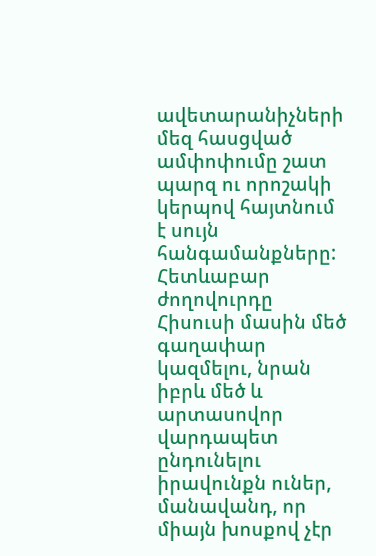ավետարանիչների մեզ հասցված ամփոփումը շատ պարզ ու որոշակի կերպով հայտնում է սույն հանգամանքները: Հետևաբար ժողովուրդը Հիսուսի մասին մեծ գաղափար կազմելու, նրան իբրև մեծ և արտասովոր վարդապետ ընդունելու իրավունքն ուներ, մանավանդ, որ միայն խոսքով չէր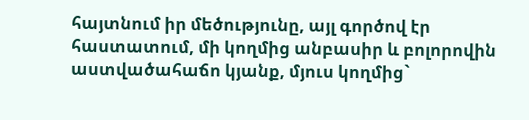հայտնում իր մեծությունը, այլ գործով էր հաստատում, մի կողմից անբասիր և բոլորովին աստվածահաճո կյանք, մյուս կողմից`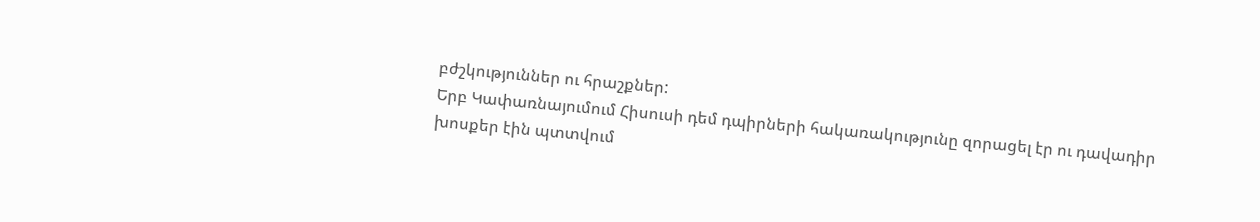բժշկություններ ու հրաշքներ:
Երբ Կափառնայումում Հիսուսի դեմ դպիրների հակառակությունը զորացել էր ու դավադիր խոսքեր էին պտտվում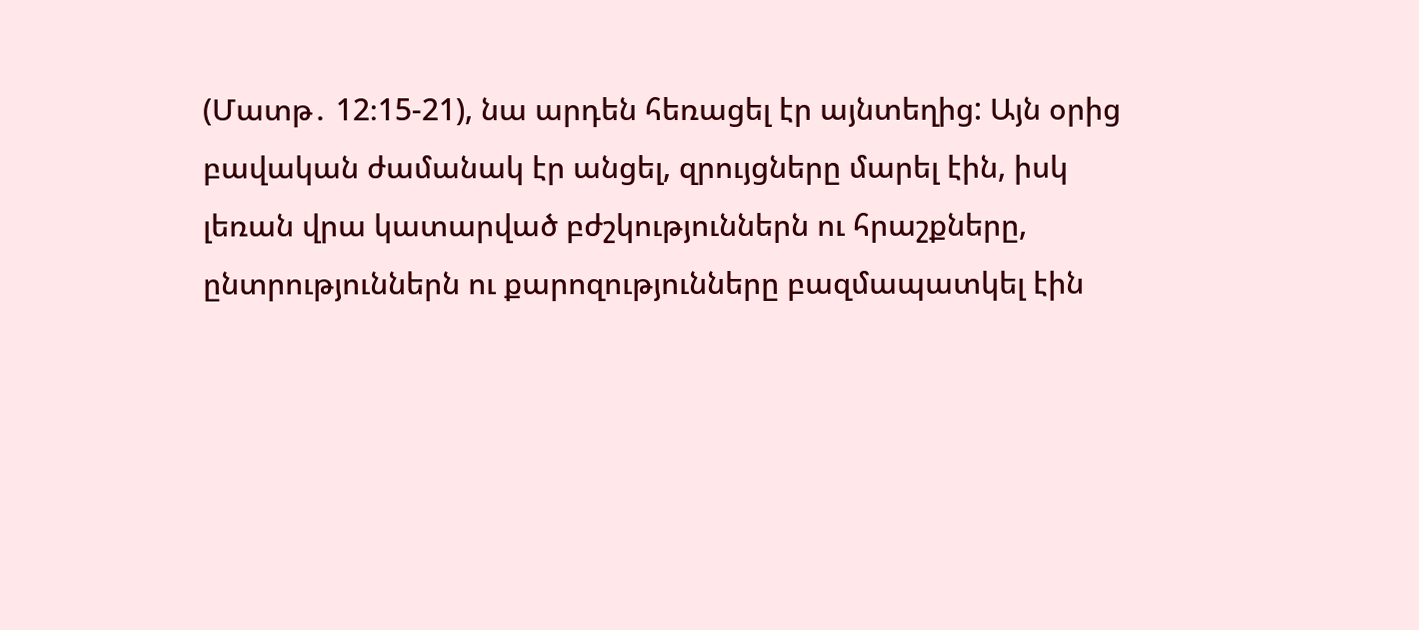(Մատթ․ 12։15-21), նա արդեն հեռացել էր այնտեղից: Այն օրից բավական ժամանակ էր անցել, զրույցները մարել էին, իսկ լեռան վրա կատարված բժշկություններն ու հրաշքները, ընտրություններն ու քարոզությունները բազմապատկել էին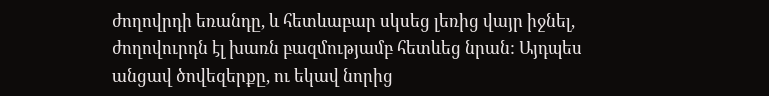ժողովրդի եռանդը, և հետևաբար սկսեց լեռից վայր իջնել, ժողովուրդն էլ խառն բազմությամբ հետևեց նրան: Այդպես անցավ ծովեզերքը, ու եկավ նորից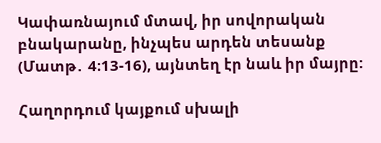Կափառնայում մտավ, իր սովորական բնակարանը, ինչպես արդեն տեսանք (Մատթ․ 4։13-16), այնտեղ էր նաև իր մայրը:

Հաղորդում կայքում սխալի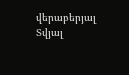վերաբերյալ
Տվյալ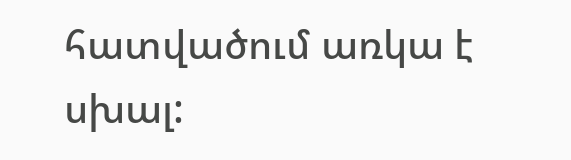հատվածում առկա է սխալ: